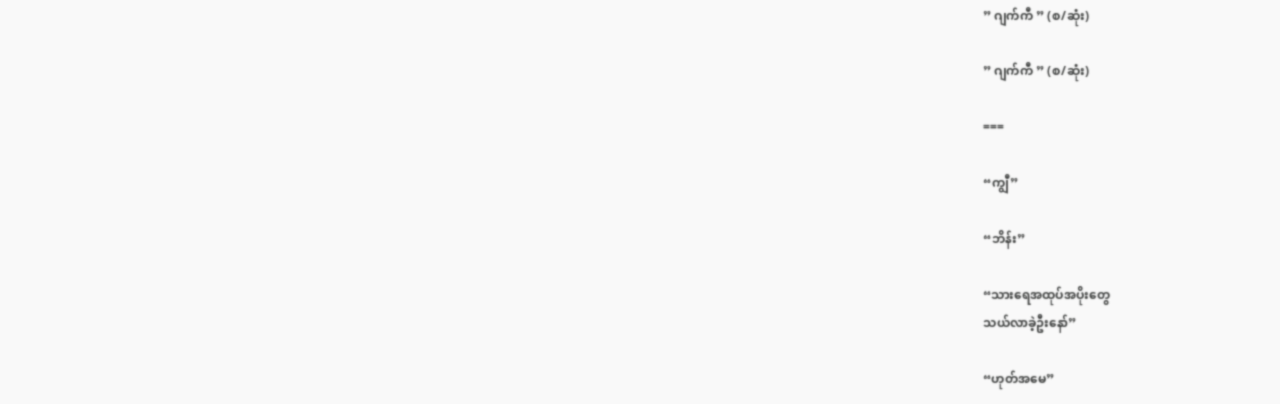” ဂျက်ကီ ” (စ/ဆုံး)

” ဂျက်ကီ ” (စ/ဆုံး)

===

“ကျွီ”

“ဘိန်း”

“သားရေအထုပ်အပိုးတွေ
သယ်လာခဲ့ဦးနော်”

“ဟုတ်အမေ”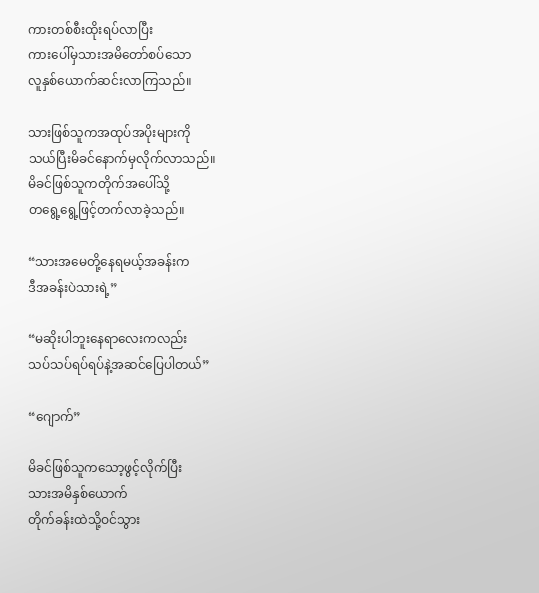ကားတစ်စီးထိုးရပ်လာပြီး
ကားပေါ်မှသားအမိတော်စပ်သော
လူနှစ်ယောက်ဆင်းလာကြသည်။

သားဖြစ်သူကအထုပ်အပိုးများကို
သယ်ပြီးမိခင်နောက်မှလိုက်လာသည်။
မိခင်ဖြစ်သူကတိုက်အပေါ်သို့
တရွေ့ရွေ့ဖြင့်တက်လာခဲ့သည်။

“သားအမေတို့နေရမယ့်အခန်းက
ဒီအခန်းပဲသားရဲ့”

“မဆိုးပါဘူးနေရာလေးကလည်း
သပ်သပ်ရပ်ရပ်နဲ့အဆင်ပြေပါတယ်”

“ဂျောက်”

မိခင်ဖြစ်သူကသော့ဖွင့်လိုက်ပြီး
သားအမိနှစ်ယောက်
တိုက်ခန်းထဲသို့ဝင်သွား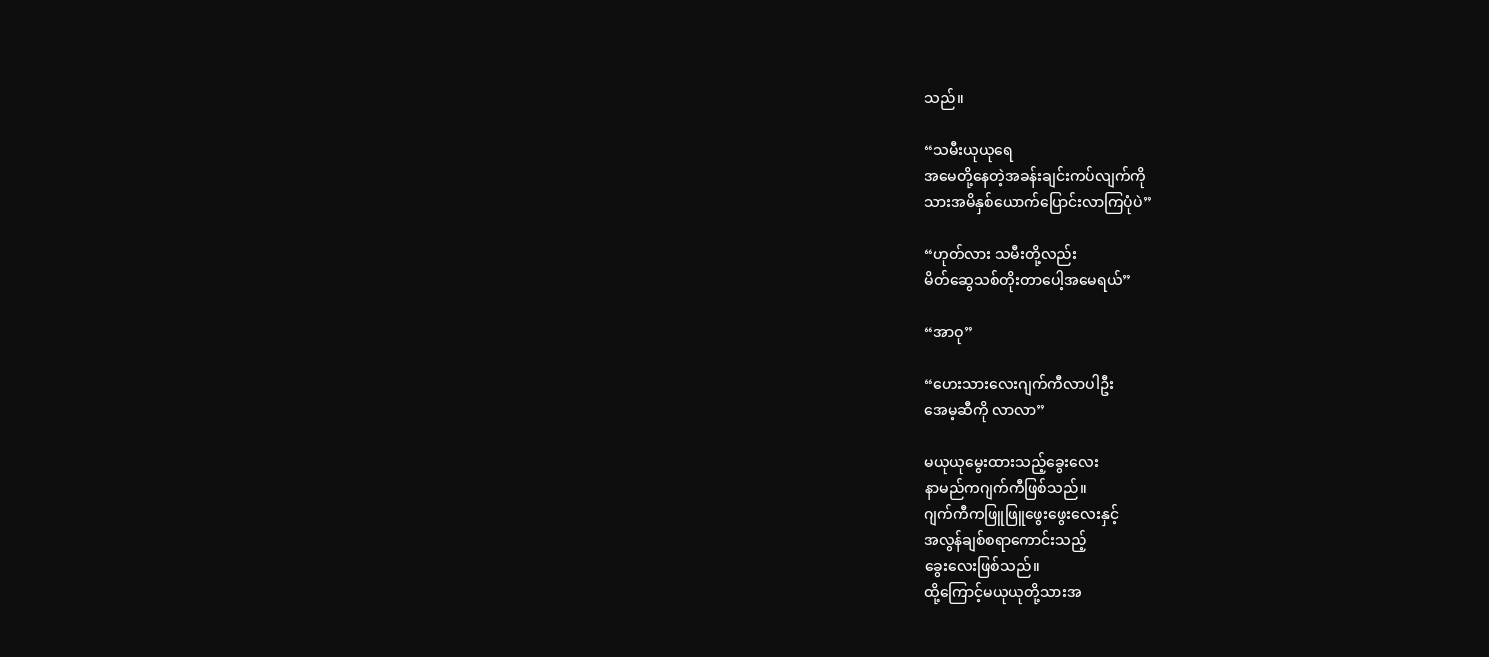သည်။

“သမီးယုယုရေ
အမေတို့နေတဲ့အခန်းချင်းကပ်လျက်ကို
သားအမိနှစ်ယောက်ပြောင်းလာကြပုံပဲ”

“ဟုတ်လား သမီးတို့လည်း
မိတ်ဆွေသစ်တိုးတာပေါ့အမေရယ်”

“အာဝု”

“ဟေးသားလေးဂျက်ကီလာပါဦး
အေမ့ဆီကို လာလာ”

မယုယုမွေးထားသည့်ခွေးလေး
နာမည်ကဂျက်ကီဖြစ်သည်။
ဂျက်ကီကဖြူဖြူဖွေးဖွေးလေးနှင့်
အလွန်ချစ်စရာကောင်းသည့်
ခွေးလေးဖြစ်သည်။
ထို့ကြောင့်မယုယုတို့သားအ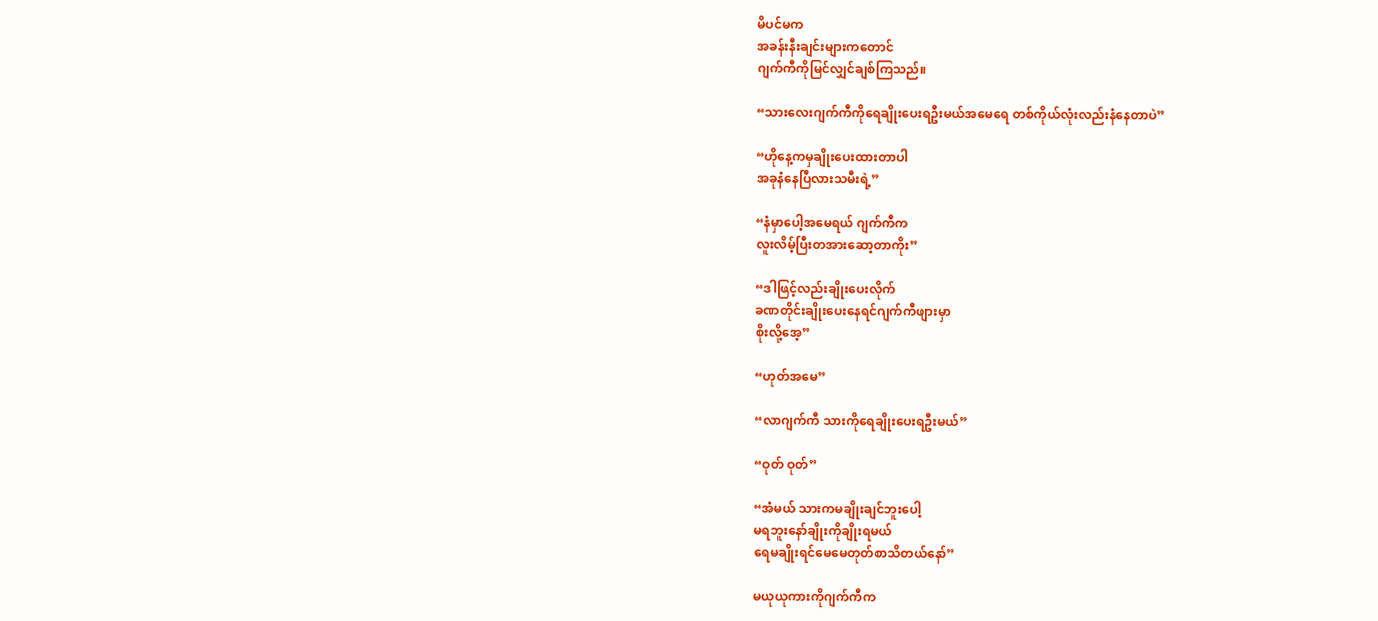မိပင်မက
အခန်းနီးချင်းများကတောင်
ဂျက်ကီကိုမြင်လျှင်ချစ်ကြသည်။

“သားလေးဂျက်ကီကိုရေချိုးပေးရဦးမယ်အမေရေ တစ်ကိုယ်လုံးလည်းနံနေတာပဲ”

“ဟိုနေ့ကမှချိုးပေးထားတာပါ
အခုနံနေပြီလားသမီးရဲ့”

“နံမှာပေါ့အမေရယ် ဂျက်ကီက
လူးလိမ့်ပြီးတအားဆော့တာကိုး”

“ဒါဖြင့်လည်းချိုးပေးလိုက်
ခဏတိုင်းချိုးပေးနေရင်ဂျက်ကီဖျားမှာ
စိုးလို့အေ့”

“ဟုတ်အမေ”

“လာဂျက်ကီ သားကိုရေချိုးပေးရဦးမယ်”

“ဝုတ် ဝုတ်”

“အံမယ် သားကမချိုးချင်ဘူးပေါ့
မရဘူးနော်ချိုးကိုချိုးရမယ်
ရေမချိုးရင်မေမေတုတ်စာသိတယ်နော်”

မယုယုကားကိုဂျက်ကီက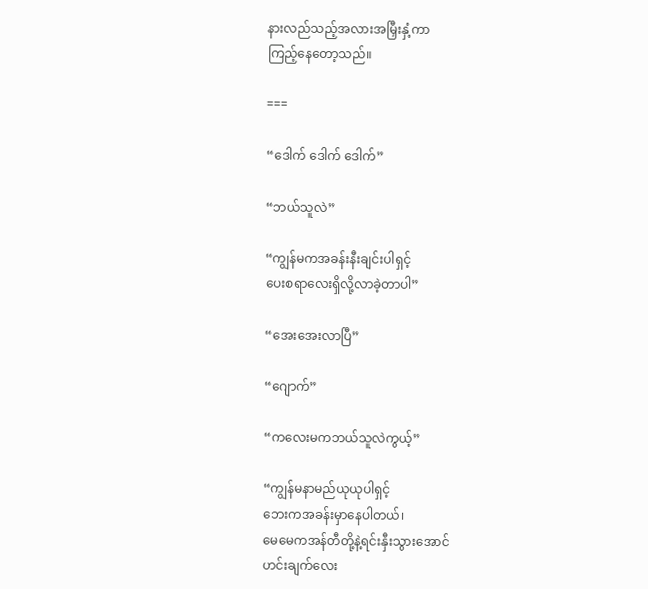နားလည်သည့်အလားအမြှီးနှံ့ကာ
ကြည့်နေတော့သည်။

===

“ဒေါက် ဒေါက် ဒေါက်”

“ဘယ်သူလဲ”

“ကျွန်မကအခန်းနီးချင်းပါရှင့်
ပေးစရာလေးရှိလို့လာခဲ့တာပါ”

“အေးအေးလာပြီ”

“ဂျောက်”

“ကလေးမကဘယ်သူလဲကွယ့်”

“ကျွန်မနာမည်ယုယုပါရှင့်
ဘေးကအခန်းမှာနေပါတယ်၊
မေမေကအန်တီတို့နဲ့ရင်းနှီးသွားအောင်
ဟင်းချက်လေး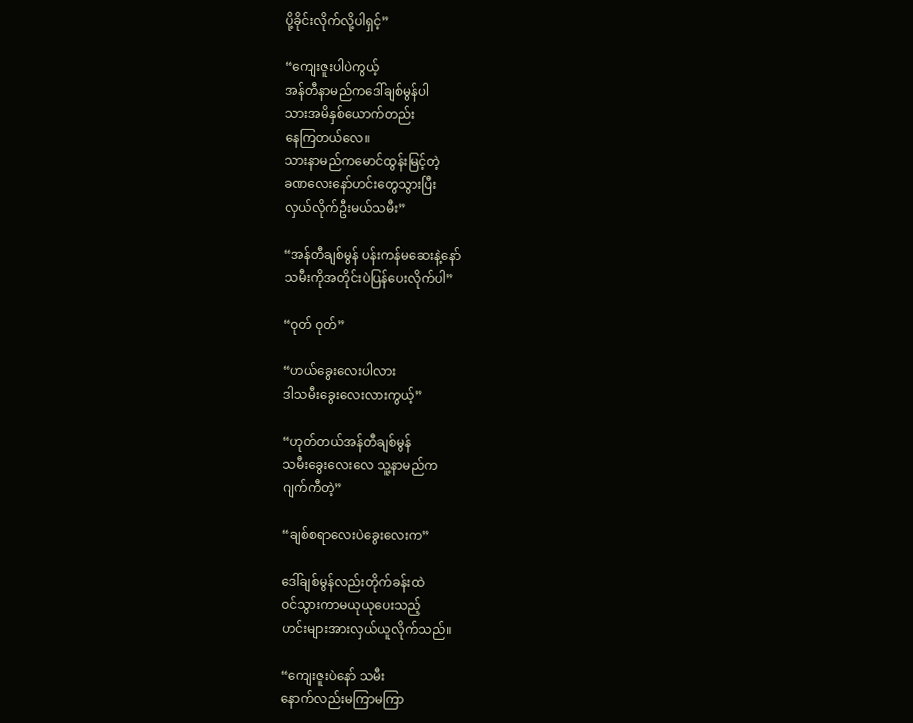ပို့ခိုင်းလိုက်လို့ပါရှင့်”

“ကျေးဇူးပါပဲကွယ့်
အန်တီနာမည်ကဒေါ်ချစ်မွန်ပါ
သားအမိနှစ်ယောက်တည်း
နေကြတယ်လေ။
သားနာမည်ကမောင်ထွန်းမြင့်တဲ့
ခဏလေးနော်ဟင်းတွေသွားပြီး
လှယ်လိုက်ဦးမယ်သမီး”

“အန်တီချစ်မွန် ပန်းကန်မဆေးနဲ့နော်
သမီးကိုအတိုင်းပဲပြန်ပေးလိုက်ပါ”

“ဝုတ် ဝုတ်”

“ဟယ်ခွေးလေးပါလား
ဒါသမီးခွေးလေးလားကွယ့်”

“ဟုတ်တယ်အန်တီချစ်မွန်
သမီးခွေးလေးလေ သူ့နာမည်က
ဂျက်ကီတဲ့”

“ချစ်စရာလေးပဲခွေးလေးက”

ဒေါ်ချစ်မွန်လည်းတိုက်ခန်းထဲ
ဝင်သွားကာမယုယုပေးသည့်
ဟင်းများအားလှယ်ယူလိုက်သည်။

“ကျေးဇူးပဲနော် သမီး
နောက်လည်းမကြာမကြာ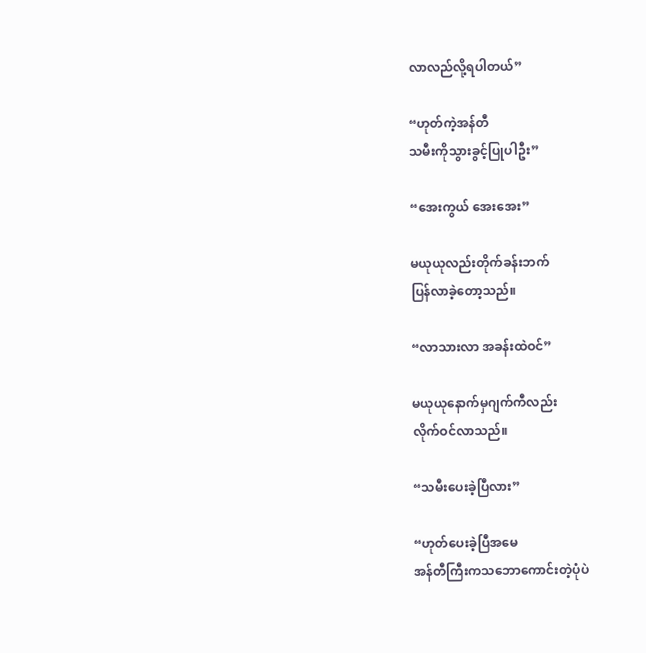လာလည်လို့ရပါတယ်”

“ဟုတ်ကဲ့အန်တီ
သမီးကိုသွားခွင့်ပြုပါဦး”

“အေးကွယ် အေးအေး”

မယုယုလည်းတိုက်ခန်းဘက်
ပြန်လာခဲ့တော့သည်။

“လာသားလာ အခန်းထဲဝင်”

မယုယုနောက်မှဂျက်ကီလည်း
လိုက်ဝင်လာသည်။

“သမီးပေးခဲ့ပြီလား”

“ဟုတ်ပေးခဲ့ပြီအမေ
အန်တီကြီးကသဘောကောင်းတဲ့ပုံပဲ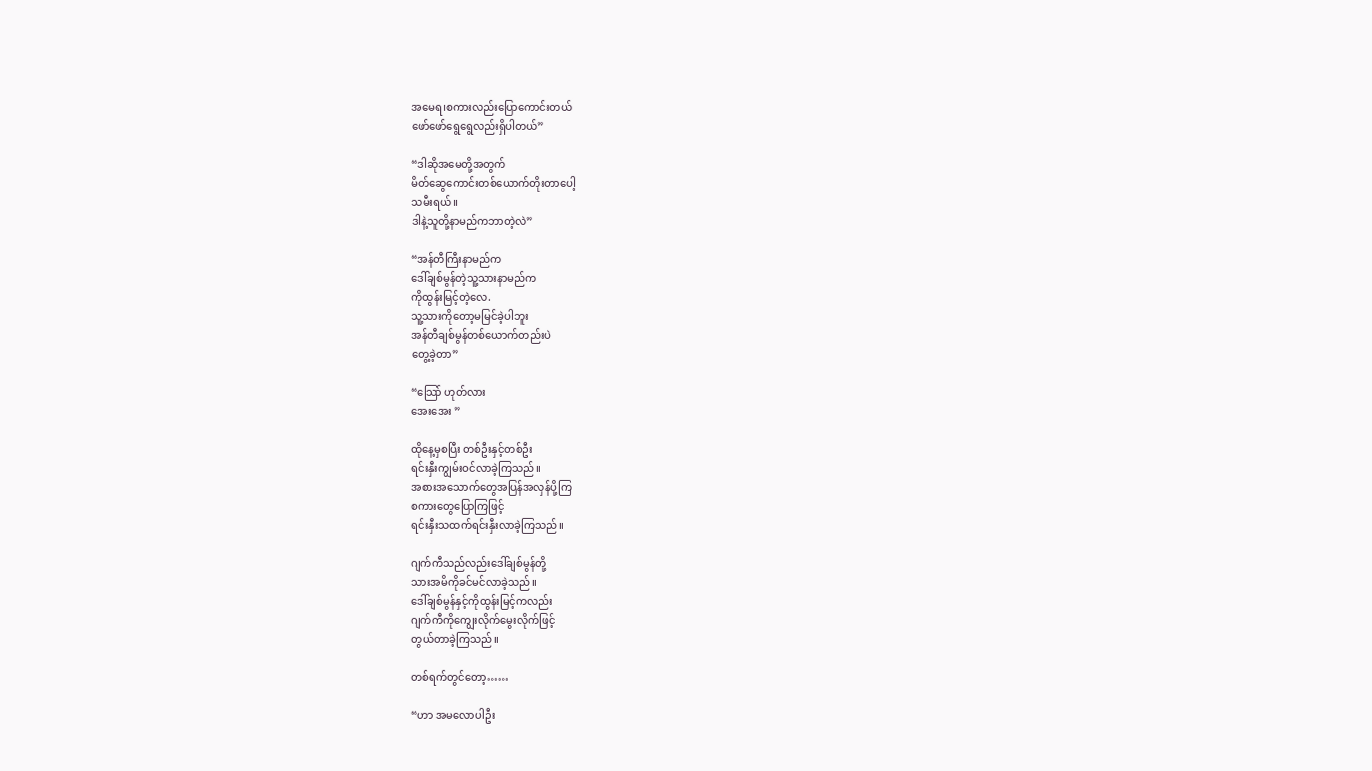အမေရ၊စကားလည်းပြောကောင်းတယ်
ဖော်ဖော်ရွေရွေလည်းရှိပါတယ်”

“ဒါဆိုအမေတို့အတွက်
မိတ်ဆွေကောင်းတစ်ယောက်တိုးတာပေါ့
သမီးရယ်။
ဒါနဲ့သူတို့နာမည်ကဘာတဲ့လဲ”

“အန်တီကြီးနာမည်က
ဒေါ်ချစ်မွန်တဲ့သူ့သားနာမည်က
ကိုထွန်းမြင့်တဲ့လေ.
သူ့သားကိုတော့မမြင်ခဲ့ပါဘူး
အန်တီချစ်မွန်တစ်ယောက်တည်းပဲ
တွေ့ခဲ့တာ”

“သြော် ဟုတ်လား
အေးအေး ”

ထိုနေ့မှစပြီး တစ်ဦးနှင့်တစ်ဦး
ရင်းနှီးကျွမ်းဝင်လာခဲ့ကြသည်။
အစားအသောက်တွေအပြန်အလှန်ပို့ကြ
စကားတွေပြောကြဖြင့်
ရင်းနှီးသထက်ရင်းနှီးလာခဲ့ကြသည်။

ဂျက်ကီသည်လည်းဒေါ်ချစ်မွန်တို့
သားအမိကိုခင်မင်လာခဲ့သည်။
ဒေါ်ချစ်မွန်နှင့်ကိုထွန်းမြင့်ကလည်း
ဂျက်ကီကိုကျွေးလိုက်မွေးလိုက်ဖြင့်
တွယ်တာခဲ့ကြသည်။

တစ်ရက်တွင်တော့……

“ဟာ အမလောပါဦး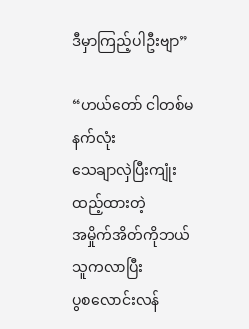ဒီမှာကြည့်ပါဦးဗျာ”

“ဟယ်တော် ငါတစ်မနက်လုံး
သေချာလှဲပြီးကျုံးထည့်ထားတဲ့
အမှိုက်အိတ်ကိုဘယ်သူကလာပြီး
ပွစလောင်းလန်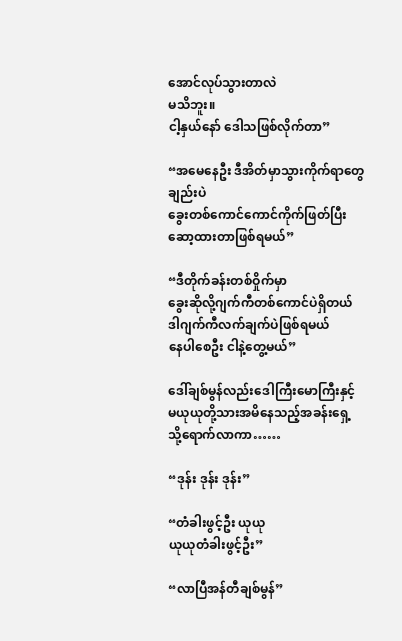အောင်လုပ်သွားတာလဲ
မသိဘူး။
ငါ့နှယ်နော် ဒေါသဖြစ်လိုက်တာ”

“အမေနေဦး ဒီအိတ်မှာသွားကိုက်ရာတွေချည်းပဲ
ခွေးတစ်ကောင်ကောင်ကိုက်ဖြတ်ပြီး
ဆော့ထားတာဖြစ်ရမယ်”

“ဒီတိုက်ခန်းတစ်ဝှိုက်မှာ
ခွေးဆိုလို့ဂျက်ကီတစ်ကောင်ပဲရှိတယ်
ဒါဂျက်ကီလက်ချက်ပဲဖြစ်ရမယ်
နေပါစေဦး ငါနဲ့တွေ့မယ်”

ဒေါ်ချစ်မွန်လည်းဒေါကြီးမောကြီးနှင့်
မယုယုတို့သားအမိနေသည့်အခန်းရှေ့
သို့ရောက်လာကာ……

“ဒုန်း ဒုန်း ဒုန်း”

“တံခါးဖွင့်ဦး ယုယု
ယုယုတံခါးဖွင့်ဦး”

“လာပြီအန်တီချစ်မွန်”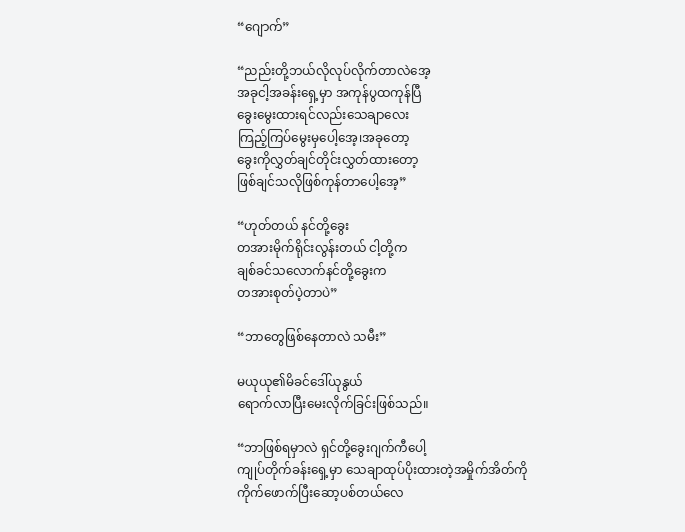“ဂျောက်”

“ညည်းတို့ဘယ်လိုလုပ်လိုက်တာလဲအေ့
အခုငါ့အခန်းရှေ့မှာ အကုန်ပွထကုန်ပြီ
ခွေးမွေးထားရင်လည်းသေချာလေး
ကြည့်ကြပ်မွေးမှပေါ့အေ့၊အခုတော့
ခွေးကိုလွှတ်ချင်တိုင်းလွှတ်ထားတော့
ဖြစ်ချင်သလိုဖြစ်ကုန်တာပေါ့အေ့”

“ဟုတ်တယ် နင်တို့ခွေး
တအားမိုက်ရိုင်းလွန်းတယ် ငါ့တို့က
ချစ်ခင်သလောက်နင်တို့ခွေးက
တအားစုတ်ပဲ့တာပဲ”

“ဘာတွေဖြစ်နေတာလဲ သမီး”

မယုယု၏မိခင်ဒေါ်ယုနွယ်
ရောက်လာပြီးမေးလိုက်ခြင်းဖြစ်သည်။

“ဘာဖြစ်ရမှာလဲ ရှင်တို့ခွေးဂျက်ကီပေါ့
ကျုပ်တိုက်ခန်းရှေ့မှာ သေချာထုပ်ပိုးထားတဲ့အမှိုက်အိတ်ကို
ကိုက်ဖောက်ပြီးဆော့ပစ်တယ်လေ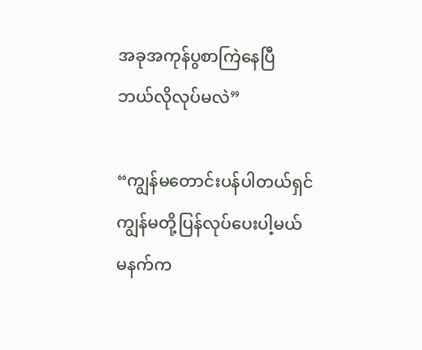အခုအကုန်ပွစာကြဲနေပြီ
ဘယ်လိုလုပ်မလဲ”

“ကျွန်မတောင်းပန်ပါတယ်ရှင်
ကျွန်မတို့ပြန်လုပ်ပေးပါ့မယ်
မနက်က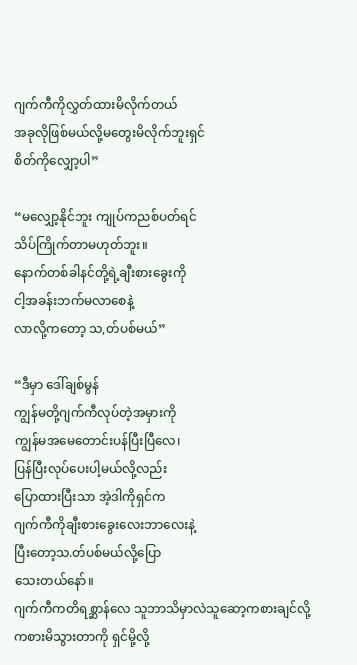ဂျက်ကီကိုလွှတ်ထားမိလိုက်တယ်
အခုလိုဖြစ်မယ်လို့မတွေးမိလိုက်ဘူးရှင်
စိတ်ကိုလျှော့ပါ”

“မလျှော့နိုင်ဘူး ကျုပ်ကညစ်ပတ်ရင်
သိပ်ကြိုက်တာမဟုတ်ဘူး။
နောက်တစ်ခါနင်တို့ရဲ့ချီးစားခွေးကို
ငါ့အခန်းဘက်မလာစေနဲ့
လာလို့ကတော့ သ,တ်ပစ်မယ်”

“ဒီမှာ ဒေါ်ချစ်မွန်
ကျွန်မတို့ဂျက်ကီလုပ်တဲ့အမှားကို
ကျွန်မအမေတောင်းပန်ပြီးပြီလေ၊
ပြန်ပြီးလုပ်ပေးပါ့မယ်လို့လည်း
ပြောထားပြီးသာ အဲ့ဒါကိုရှင်က
ဂျက်ကီကိုချီးစားခွေးလေးဘာလေးနဲ့
ပြီးတော့သ.တ်ပစ်မယ်လို့ပြော
သေးတယ်နော်။
ဂျက်ကီကတိရစ္ဆာန်လေ သူဘာသိမှာလဲသူဆော့ကစားချင်လို့
ကစားမိသွားတာကို ရှင်မို့လို့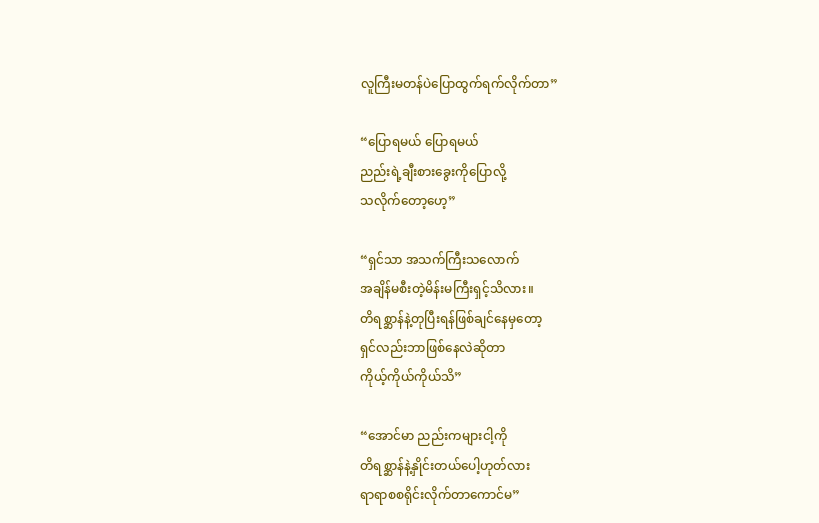လူကြီးမတန်ပဲပြောထွက်ရက်လိုက်တာ”

“ပြောရမယ် ပြောရမယ်
ညည်းရဲ့ချီးစားခွေးကိုပြောလို့
သလိုက်တော့ဟေ့”

“ရှင်သာ အသက်ကြီးသလောက်
အချိန်မစီးတဲ့မိန်းမကြီးရှင့်သိလား။
တိရစ္ဆာန်နဲ့တုပြီးရန်ဖြစ်ချင်နေမှတော့
ရှင်လည်းဘာဖြစ်နေလဲဆိုတာ
ကိုယ့်ကိုယ်ကိုယ်သိ”

“အောင်မာ ညည်းကများငါ့ကို
တိရစ္ဆာန်နဲ့နှိုင်းတယ်ပေါ့ဟုတ်လား
ရာရာစစရိုင်းလိုက်တာကောင်မ”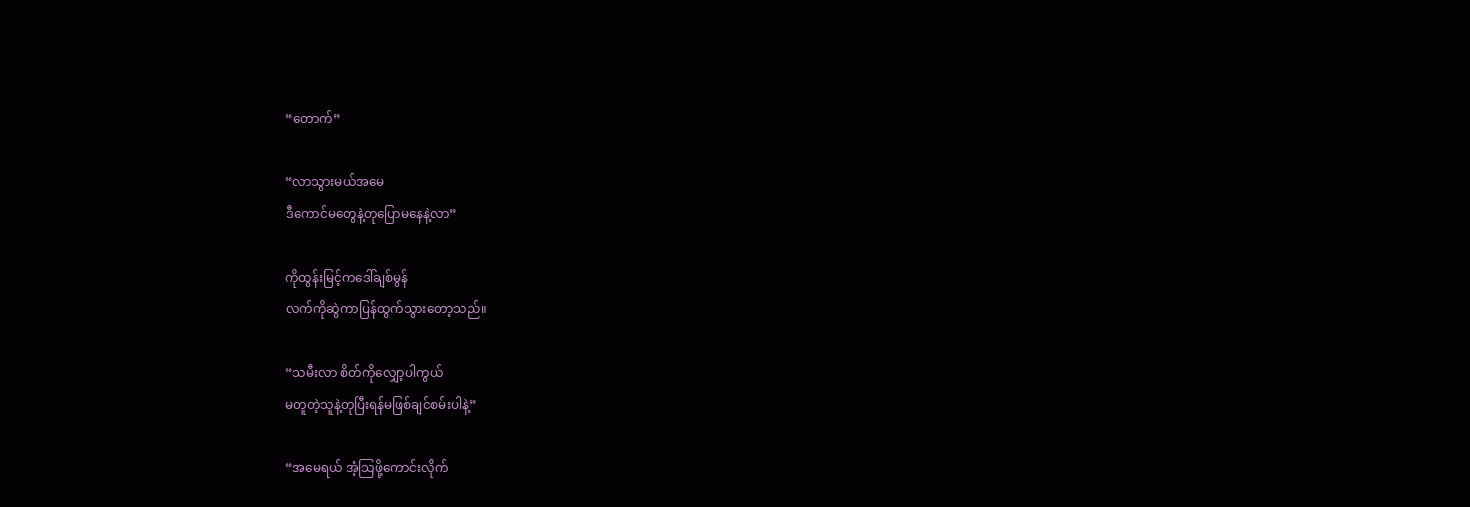“တောက်”

“လာသွားမယ်အမေ
ဒီကောင်မတွေနဲ့တုပြောမနေနဲ့လာ”

ကိုထွန်းမြင့်ကဒေါ်ချစ်မွန်
လက်ကိုဆွဲကာပြန်ထွက်သွားတော့သည်။

“သမီးလာ စိတ်ကိုလျှော့ပါကွယ်
မတူတဲ့သူနဲ့တုပြီးရန်မဖြစ်ချင်စမ်းပါနဲ့”

“အမေရယ် အံ့သြဖို့ကောင်းလိုက်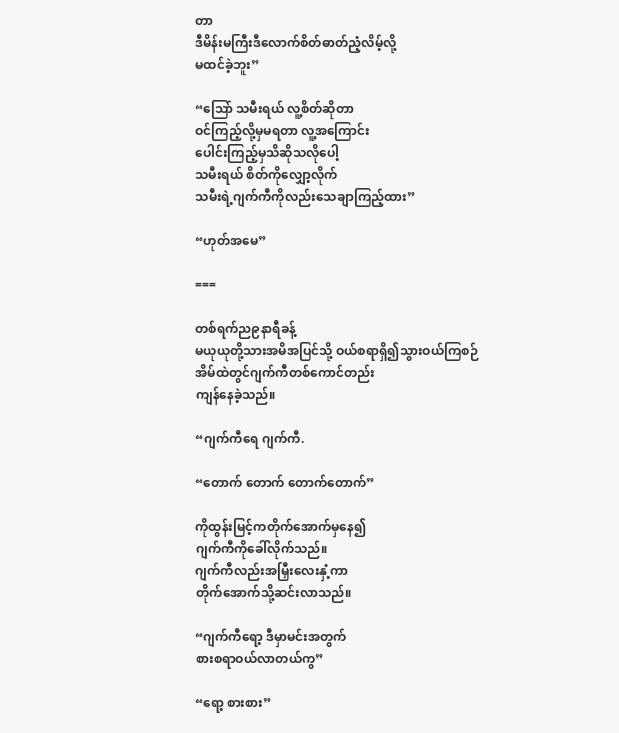တာ
ဒီမိန်းမကြီးဒီလောက်စိတ်ဓာတ်ညံ့လိမ့်လို့
မထင်ခဲ့ဘူး”

“သြော် သမီးရယ် လူ့စိတ်ဆိုတာ
ဝင်ကြည့်လို့မှမရတာ လူ့အကြောင်း
ပေါင်းကြည့်မှသိဆိုသလိုပေါ့
သမီးရယ် စိတ်ကိုလျှော့လိုက်
သမီးရဲ့ဂျက်ကီကိုလည်းသေချာကြည့်ထား”

“ဟုတ်အမေ”

===

တစ်ရက်ည၉နာရီခန့်
မယုယုတို့သားအမိအပြင်သို့ ဝယ်စရာရှိ၍သွားဝယ်ကြစဉ်
အိမ်ထဲတွင်ဂျက်ကီတစ်ကောင်တည်း
ကျန်နေခဲ့သည်။

“ဂျက်ကီရေ ဂျက်ကီ.

“တောက် တောက် တောက်တောက်”

ကိုထွန်းမြင့်ကတိုက်အောက်မှနေ၍
ဂျက်ကီကိုခေါ်လိုက်သည်။
ဂျက်ကီလည်းအမြှီးလေးနှံ့ကာ
တိုက်အောက်သို့ဆင်းလာသည်။

“ဂျက်ကီရော့ ဒီမှာမင်းအတွက်
စားစရာဝယ်လာတယ်ကွ”

“ရော့ စားစား”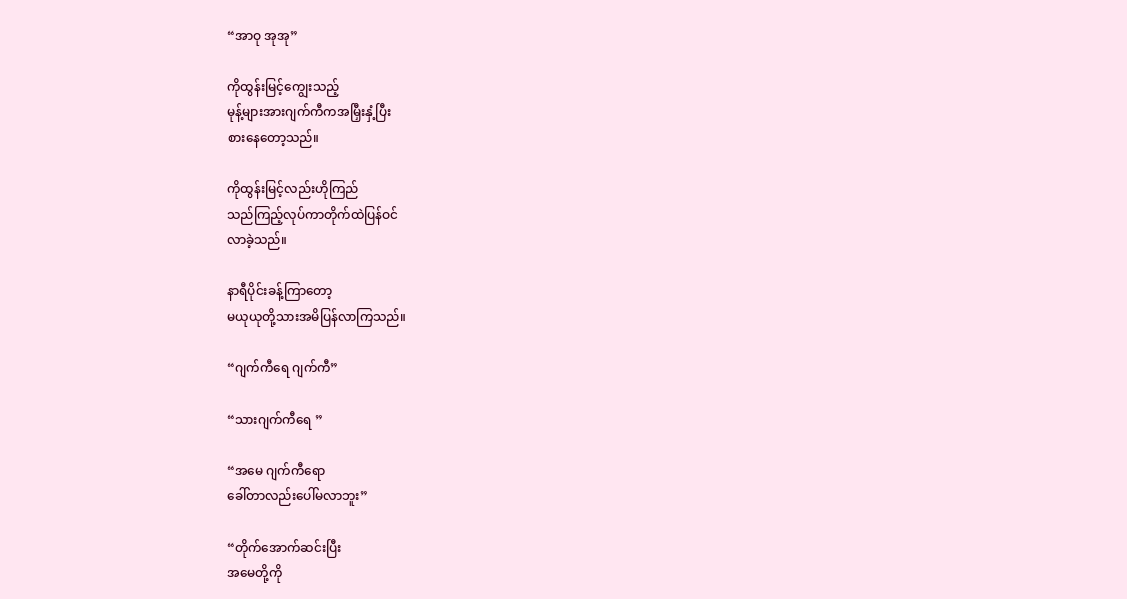“အာဝု အုအု”

ကိုထွန်းမြင့်ကျွေးသည့်
မုန့်များအားဂျက်ကီကအမြှီးနှံ့ပြီး
စားနေတော့သည်။

ကိုထွန်းမြင့်လည်းဟိုကြည်
သည်ကြည့်လုပ်ကာတိုက်ထဲပြန်ဝင်
လာခဲ့သည်။

နာရီပိုင်းခန့်ကြာတော့
မယုယုတို့သားအမိပြန်လာကြသည်။

“ဂျက်ကီရေ ဂျက်ကီ”

“သားဂျက်ကီရေ ”

“အမေ ဂျက်ကီရော
ခေါ်တာလည်းပေါ်မလာဘူး”

“တိုက်အောက်ဆင်းပြီး
အမေတို့ကို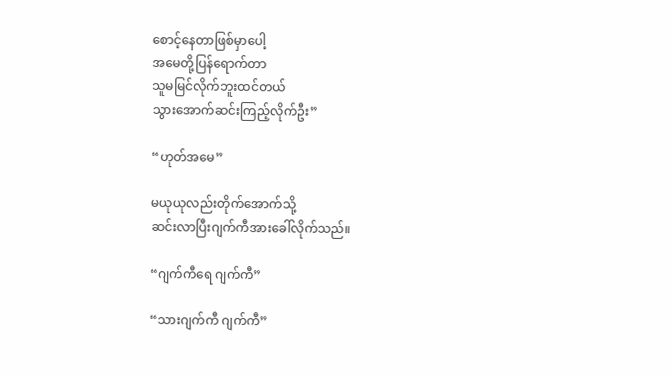စောင့်နေတာဖြစ်မှာပေါ့
အမေတို့ပြန်ရောက်တာ
သူမမြင်လိုက်ဘူးထင်တယ်
သွားအောက်ဆင်းကြည့်လိုက်ဦး”

“ဟုတ်အမေ”

မယုယုလည်းတိုက်အောက်သို့
ဆင်းလာပြီးဂျက်ကီအားခေါ်လိုက်သည်။

“ဂျက်ကီရေ ဂျက်ကီ”

“သားဂျက်ကီ ဂျက်ကီ”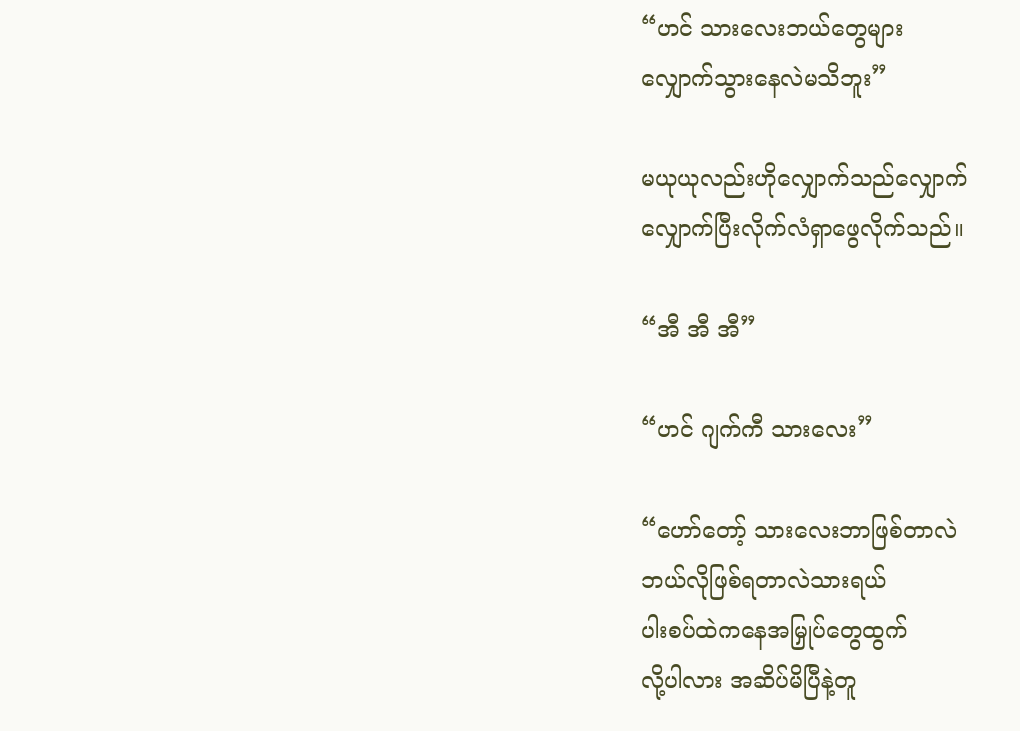“ဟင် သားလေးဘယ်တွေများ
လျှောက်သွားနေလဲမသိဘူး”

မယုယုလည်းဟိုလျှောက်သည်လျှောက်
လျှောက်ပြီးလိုက်လံရှာဖွေလိုက်သည်။

“အီ အီ အီ”

“ဟင် ဂျက်ကီ သားလေး”

“ဟော်တော့် သားလေးဘာဖြစ်တာလဲ
ဘယ်လိုဖြစ်ရတာလဲသားရယ်
ပါးစပ်ထဲကနေအမြှုပ်တွေထွက်
လို့ပါလား အဆိပ်မိပြီနဲ့တူ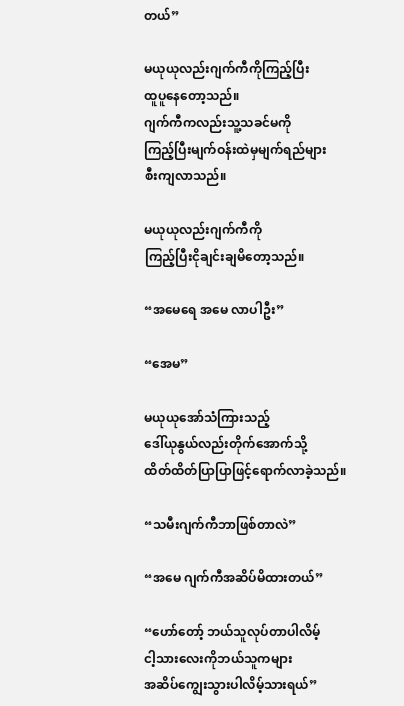တယ်”

မယုယုလည်းဂျက်ကီကိုကြည့်ပြီး
ထူပူနေတော့သည်။
ဂျက်ကီကလည်းသူ့သခင်မကို
ကြည့်ပြီးမျက်ဝန်းထဲမှမျက်ရည်များ
စီးကျလာသည်။

မယုယုလည်းဂျက်ကီကို
ကြည့်ပြီးငိုချင်းချမိတော့သည်။

“အမေရေ အမေ လာပါဦး”

“အေမ”

မယုယုအော်သံကြားသည့်
ဒေါ်ယုနွယ်လည်းတိုက်အောက်သို့
ထိတ်ထိတ်ပြာပြာဖြင့်ရောက်လာခဲ့သည်။

“သမီးဂျက်ကီဘာဖြစ်တာလဲ”

“အမေ ဂျက်ကီအဆိပ်မိထားတယ်”

“ဟော်တော့် ဘယ်သူလုပ်တာပါလိမ့်
ငါ့သားလေးကိုဘယ်သူကများ
အဆိပ်ကျွေးသွားပါလိမ့်သားရယ်”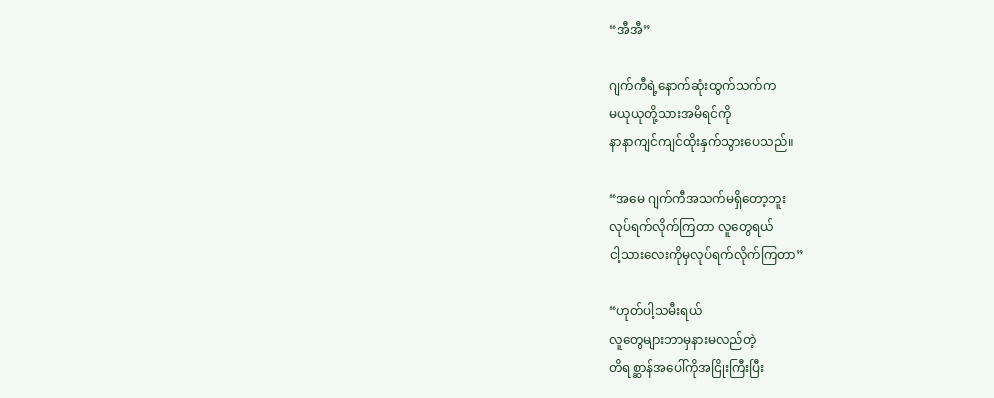“အီအီ”

ဂျက်ကီရဲ့နောက်ဆုံးထွက်သက်က
မယုယုတို့သားအမိရင်ကို
နာနာကျင်ကျင်ထိုးနှက်သွားပေသည်။

“အမေ ဂျက်ကီအသက်မရှိတော့ဘူး
လုပ်ရက်လိုက်ကြတာ လူတွေရယ်
ငါ့သားလေးကိုမှလုပ်ရက်လိုက်ကြတာ”

“ဟုတ်ပါ့သမီးရယ်
လူတွေများဘာမှနားမလည်တဲ့
တိရစ္ဆာန်အပေါ်ကိုအငြိုးကြီးပြီး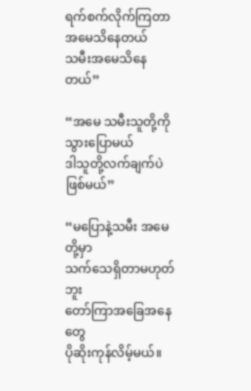ရက်စက်လိုက်ကြတာအမေသိနေတယ်
သမီးအမေသိနေတယ်”

“အမေ သမီးသူတို့ကိုသွားပြောမယ်
ဒါသူတို့လက်ချက်ပဲဖြစ်မယ်”

“မပြောနဲ့သမီး အမေတို့မှာ
သက်သေရှိတာမဟုတ်ဘူး
တော်ကြာအခြေအနေတွေ
ပိုဆိုးကုန်လိမ့်မယ်။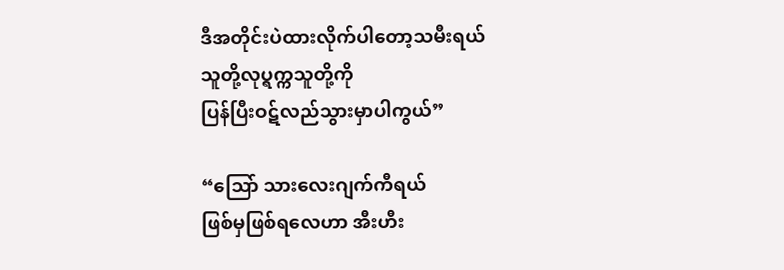ဒီအတိုင်းပဲထားလိုက်ပါတော့သမီးရယ်
သူတို့လုပ္ရက္ကသူတို့ကို
ပြန်ပြီးဝဋ်လည်သွားမှာပါကွယ်”

“သြော် သားလေးဂျက်ကီရယ်
ဖြစ်မှဖြစ်ရလေဟာ အီးဟီး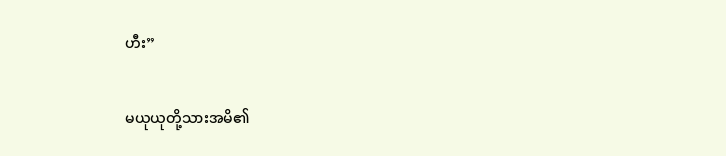ဟီး”

မယုယုတို့သားအမိ၏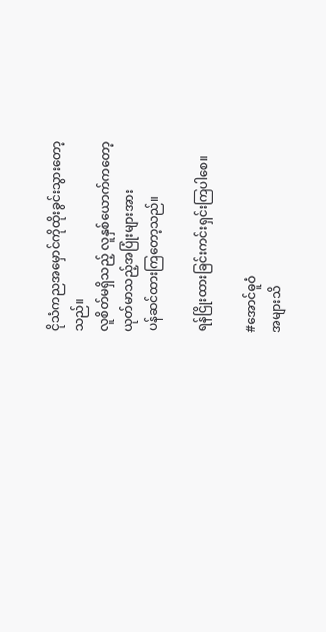ငိုသံကညအမှောင်ကိုထိုးခွင်းသွားတော့
သည်။
လူစိတ်မရှိသည့် လူနှစ်ယောက်ကတော့
ယုတ်မာသည့်အပြုံးများအား
ပန်ဆင်ထားကြတော့သည်။

ရန်ငြိုးထားခြင်းကင်းရှင်းကြပါစေ။

#အောင်ဓူဝံ
အများသိ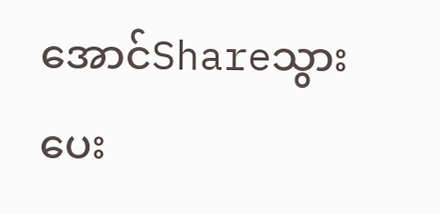အောင်Shareသွားပေး